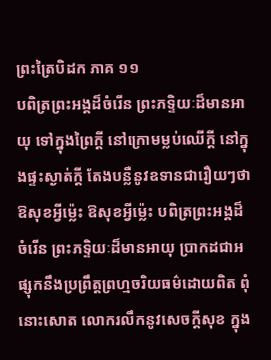ព្រះត្រៃបិដក ភាគ ១១
បពិត្រព្រះអង្គដ៏ចំរើន ព្រះភទ្ទិយៈដ៏មានអាយុ ទៅក្នុងព្រៃក្តី នៅក្រោមម្លប់ឈើក្តី នៅក្នុងផ្ទះស្ងាត់ក្តី តែងបន្លឺនូវឧទានជារឿយៗថា ឱសុខអ្វីម្ល៉េះ ឱសុខអ្វីម្ល៉េះ បពិត្រព្រះអង្គដ៏ចំរើន ព្រះភទ្ទិយៈដ៏មានអាយុ ប្រាកដជាអផ្សុកនឹងប្រព្រឹត្តព្រហ្មចរិយធម៌ដោយពិត ពុំនោះសោត លោករលឹកនូវសេចក្តីសុខ ក្នុង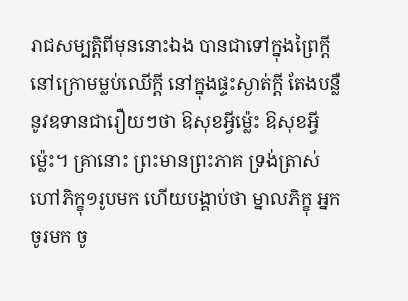រាជសម្បត្តិពីមុននោះឯង បានជាទៅក្នុងព្រៃក្តី នៅក្រោមម្លប់ឈើក្តី នៅក្នុងផ្ទះស្ងាត់ក្តី តែងបន្លឺនូវឧទានជារឿយៗថា ឱសុខអ្វីម្ល៉េះ ឱសុខអ្វីម្ល៉េះ។ គ្រានោះ ព្រះមានព្រះភាគ ទ្រង់ត្រាស់ហៅភិក្ខុ១រូបមក ហើយបង្គាប់ថា ម្នាលភិក្ខុ អ្នកចូរមក ចូ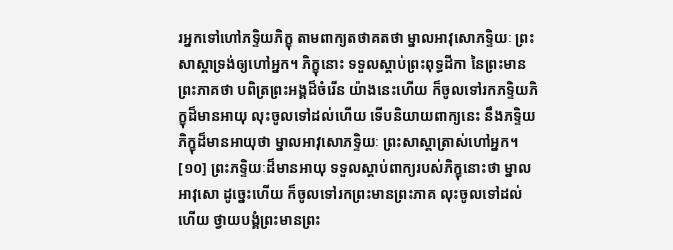រអ្នកទៅហៅភទ្ទិយភិក្ខុ តាមពាក្យតថាគតថា ម្នាលអាវុសោភទ្ទិយៈ ព្រះសាស្តាទ្រង់ឲ្យហៅអ្នក។ ភិក្ខុនោះ ទទួលស្តាប់ព្រះពុទ្ធដីកា នៃព្រះមានព្រះភាគថា បពិត្រព្រះអង្គដ៏ចំរើន យ៉ាងនេះហើយ ក៏ចូលទៅរកភទ្ទិយភិក្ខុដ៏មានអាយុ លុះចូលទៅដល់ហើយ ទើបនិយាយពាក្យនេះ នឹងភទ្ទិយភិក្ខុដ៏មានអាយុថា ម្នាលអាវុសោភទ្ទិយៈ ព្រះសាស្តាត្រាស់ហៅអ្នក។
[១០] ព្រះភទ្ទិយៈដ៏មានអាយុ ទទួលស្តាប់ពាក្យរបស់ភិក្ខុនោះថា ម្នាលអាវុសោ ដូច្នេះហើយ ក៏ចូលទៅរកព្រះមានព្រះភាគ លុះចូលទៅដល់ហើយ ថ្វាយបង្គំព្រះមានព្រះ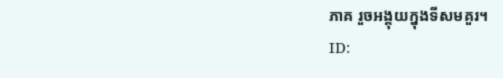ភាគ រួចអង្គុយក្នុងទីសមគួរ។
ID: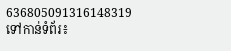636805091316148319
ទៅកាន់ទំព័រ៖